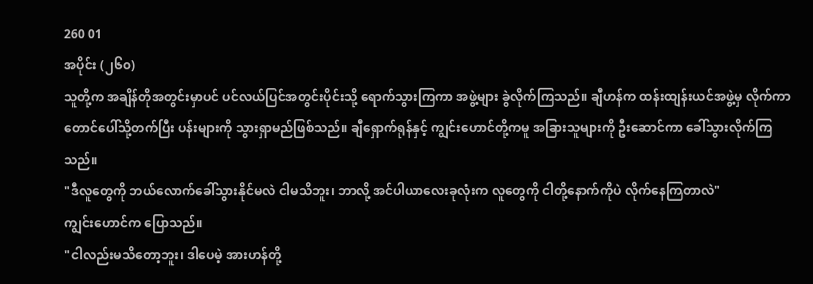260 01
အပိုင်း (၂၆၀)
သူတို့က အချိန်တိုအတွင်းမှာပင် ပင်လယ်ပြင်အတွင်းပိုင်းသို့ ရောက်သွားကြကာ အဖွဲ့များ ခွဲလိုက်ကြသည်။ ချီဟန်က ထန်းထျန်းယင်အဖွဲ့မှ လိုက်ကာ တောင်ပေါ်သို့တက်ပြီး ပန်းများကို သွားရှာမည်ဖြစ်သည်။ ချီရှောက်ရုန်နှင့် ကျွင်းဟောင်တို့ကမူ အခြားသူများကို ဦးဆောင်ကာ ခေါ်သွားလိုက်ကြသည်။
"ဒီလူတွေကို ဘယ်လောက်ခေါ်သွားနိုင်မလဲ ငါမသိဘူး၊ ဘာလို့ အင်ပါယာလေးခုလုံးက လူတွေကို ငါတို့နောက်ကိုပဲ လိုက်နေကြတာလဲ"
ကျွင်းဟောင်က ပြောသည်။
"ငါလည်းမသိတော့ဘူး၊ ဒါပေမဲ့ အားဟန်တို့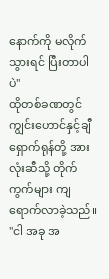နောက်ကို မလိုက်သွားရင် ပြီးတာပါပဲ"
ထိုတစ်ခဏတွင် ကျွင်းဟောင်နှင့်ချီရှောက်ရုန်တို့ အားလုံးဆီသို့ တိုက်ကွက်များ ကျရောက်လာခဲ့သည်။
"ငါ အခု အ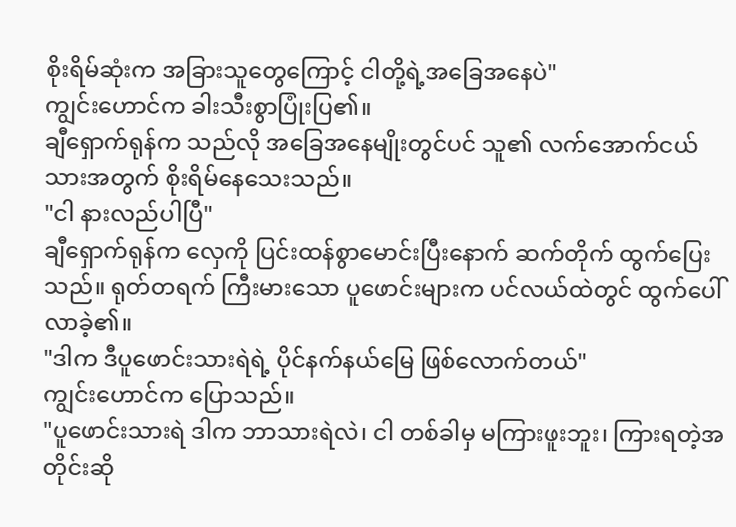စိုးရိမ်ဆုံးက အခြားသူတွေကြောင့် ငါတို့ရဲ့အခြေအနေပဲ"
ကျွင်းဟောင်က ခါးသီးစွာပြုံးပြ၏။
ချီရှောက်ရုန်က သည်လို အခြေအနေမျိုးတွင်ပင် သူ၏ လက်အောက်ငယ်သားအတွက် စိုးရိမ်နေသေးသည်။
"ငါ နားလည်ပါပြီ"
ချီရှောက်ရုန်က လှေကို ပြင်းထန်စွာမောင်းပြီးနောက် ဆက်တိုက် ထွက်ပြေးသည်။ ရုတ်တရက် ကြီးမားသော ပူဖောင်းများက ပင်လယ်ထဲတွင် ထွက်ပေါ်လာခဲ့၏။
"ဒါက ဒီပူဖောင်းသားရဲရဲ့ ပိုင်နက်နယ်မြေ ဖြစ်လောက်တယ်"
ကျွင်းဟောင်က ပြောသည်။
"ပူဖောင်းသားရဲ ဒါက ဘာသားရဲလဲ၊ ငါ တစ်ခါမှ မကြားဖူးဘူး၊ ကြားရတဲ့အတိုင်းဆို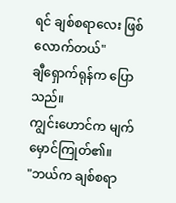ရင် ချစ်စရာလေး ဖြစ်လောက်တယ်"
ချီရှောက်ရုန်က ပြောသည်။
ကျွင်းဟောင်က မျက်မှောင်ကြုတ်၏။
"ဘယ်က ချစ်စရာ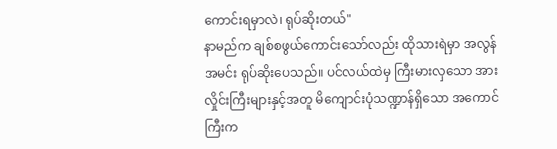ကောင်းရမှာလဲ၊ ရုပ်ဆိုးတယ်"
နာမည်က ချစ်စဖွယ်ကောင်းသော်လည်း ထိုသားရဲမှာ အလွန်အမင်း ရုပ်ဆိုးပေသည်။ ပင်လယ်ထဲမှ ကြီးမားလှသော အားလှိုင်းကြီးများနှင့်အတူ မိကျောင်းပုံသဏ္ဍာန်ရှိသော အကောင်ကြီးက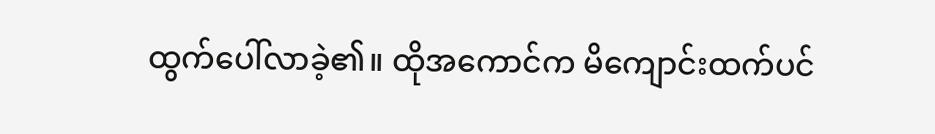ထွက်ပေါ်လာခဲ့၏။ ထိုအကောင်က မိကျောင်းထက်ပင်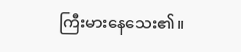ကြီးမားနေသေး၏။